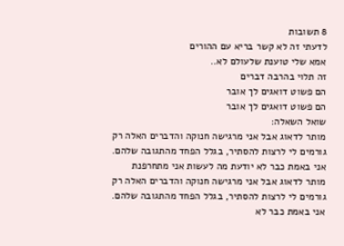8 תשובות
לדעתי זה לא קשר בריא עם ההורים
אמא שלי טוענת שלעולם לא..
זה תלוי בהרבה דברים
הם פשוט דואגים לך אובר
הם פשוט דואגים לך אובר
שואל השאלה:
מותר לדאוג אבל אני מרגישה חנוקה והדברים האלה רק גורמים לי לרצות להסתיר, בגלל הפחד מהתגובה שלהם. אני באמת כבר לא יודעת מה לעשות אני מתחרפנת
מותר לדאוג אבל אני מרגישה חנוקה והדברים האלה רק גורמים לי לרצות להסתיר, בגלל הפחד מהתגובה שלהם. אני באמת כבר לא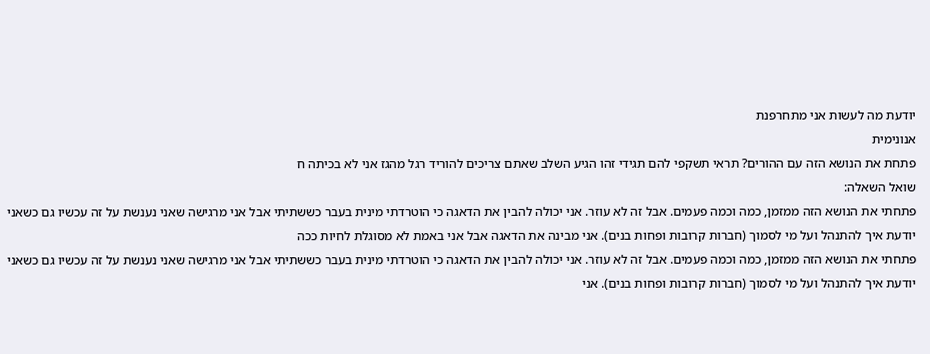יודעת מה לעשות אני מתחרפנת
אנונימית
פתחת את הנושא הזה עם ההורים? תראי תשקפי להם תגידי זהו הגיע השלב שאתם צריכים להוריד רגל מהגז אני לא בכיתה ח
שואל השאלה:
פתחתי את הנושא הזה ממזמן, כמה וכמה פעמים. אבל זה לא עוזר. אני יכולה להבין את הדאגה כי הוטרדתי מינית בעבר כששתיתי אבל אני מרגישה שאני נענשת על זה עכשיו גם כשאני יודעת איך להתנהל ועל מי לסמוך (חברות קרובות ופחות בנים). אני מבינה את הדאגה אבל אני באמת לא מסוגלת לחיות ככה
פתחתי את הנושא הזה ממזמן, כמה וכמה פעמים. אבל זה לא עוזר. אני יכולה להבין את הדאגה כי הוטרדתי מינית בעבר כששתיתי אבל אני מרגישה שאני נענשת על זה עכשיו גם כשאני יודעת איך להתנהל ועל מי לסמוך (חברות קרובות ופחות בנים). אני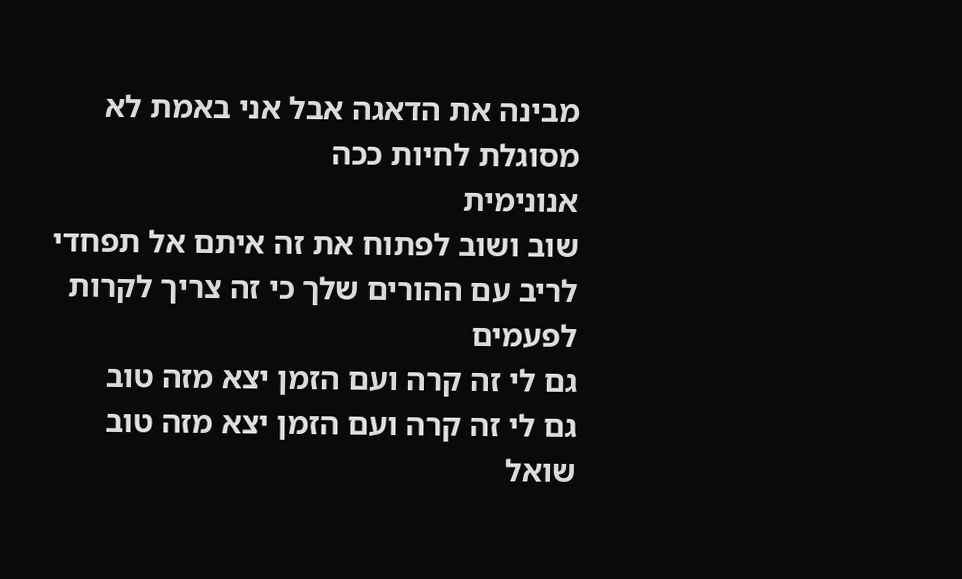מבינה את הדאגה אבל אני באמת לא מסוגלת לחיות ככה
אנונימית
שוב ושוב לפתוח את זה איתם אל תפחדי לריב עם ההורים שלך כי זה צריך לקרות לפעמים
גם לי זה קרה ועם הזמן יצא מזה טוב
גם לי זה קרה ועם הזמן יצא מזה טוב
שואל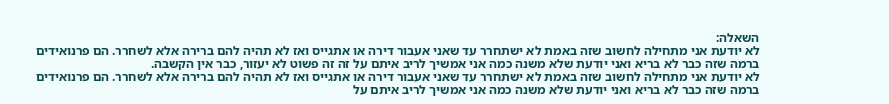השאלה:
לא יודעת אני מתחילה לחשוב שזה באמת לא ישתחרר עד שאני אעבור דירה או אתגייס ואז לא תהיה להם ברירה אלא לשחרר. הם פרנואידים ברמה שזה כבר לא בריא ואני יודעת שלא משנה כמה אני אמשיך לריב איתם על זה זה פשוט לא יעזור, כבר אין הקשבה.
לא יודעת אני מתחילה לחשוב שזה באמת לא ישתחרר עד שאני אעבור דירה או אתגייס ואז לא תהיה להם ברירה אלא לשחרר. הם פרנואידים ברמה שזה כבר לא בריא ואני יודעת שלא משנה כמה אני אמשיך לריב איתם על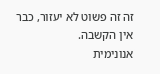זה זה פשוט לא יעזור, כבר אין הקשבה.
אנונימית